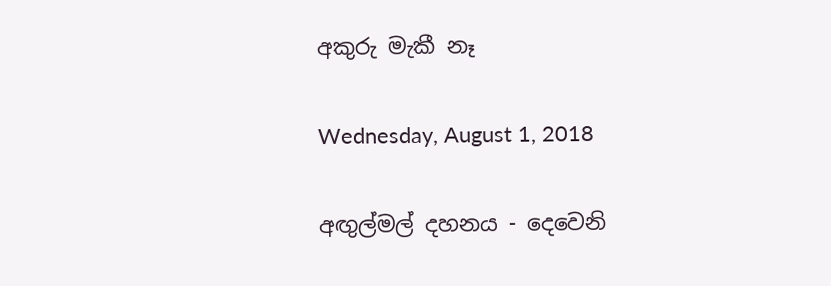අකුරු මැකී නෑ

Wednesday, August 1, 2018

අඟුල්මල් දහනය - දෙවෙනි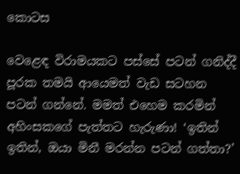කොටස

වෙළෙඳ විරාමයකට පස්සේ පටන් ගනිද්දී පූරක තමයි ආයෙමත් වැඩ සටහන පටන් ගන්නේ. මමත් එහෙම කරමින් අහිංසකගේ පැත්තට හැරුණා! ‘ඉතින් ඉතින්, ඔයා මිනී මරන්න පටන් ගත්තා?’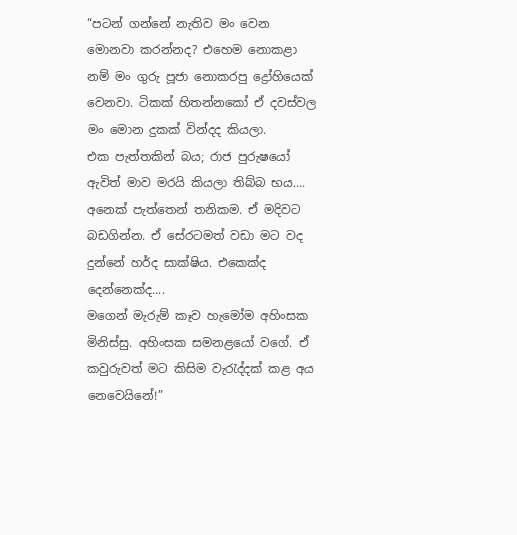“පටන් ගන්නේ නැතිව මං වෙන මොනවා කරන්නද? එහෙම නොකළා නම් මං ගුරු පූජා නොකරපු ද්‍රෝහියෙක් වෙනවා. ටිකක් හිතන්නකෝ ඒ දවස්වල මං මොන දුකක් වින්දද කියලා.
එක පැත්තකින් බය; රාජ පුරුෂයෝ ඇවිත් මාව මරයි කියලා තිබ්බ භය.... අනෙක් පැත්තෙන් තනිකම. ඒ මදිවට බඩගින්න. ඒ සේරටමත් වඩා මට වද දුන්නේ හර්ද සාක්ෂිය. එකෙක්ද දෙන්නෙක්ද....
මගෙන් මැරුම් කෑව හැමෝම අහිංසක මිනිස්සු. අහිංසක සමනළයෝ වගේ. ඒ කවුරුවත් මට කිසිම වැරැද්දක් කළ අය නෙවෙයිනේ!”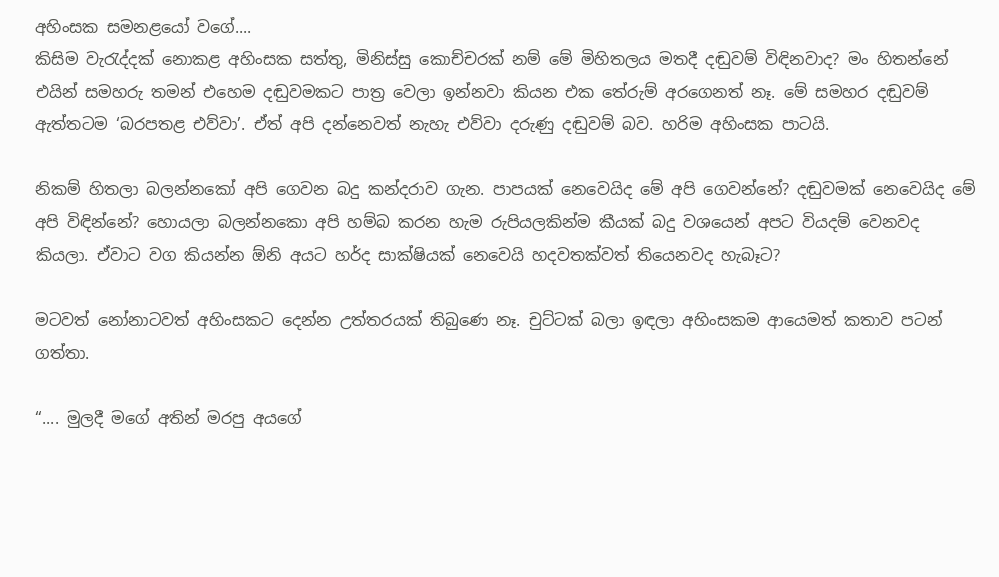අහිංසක සමනළයෝ වගේ....
කිසිම වැරැද්දක් නොකළ අහිංසක සත්තු, මිනිස්සු කොච්චරක් නම් මේ මිහිතලය මතදී දඬුවම් විඳිනවාද? මං හිතන්නේ එයින් සමහරු තමන් එහෙම දඬුවමකට පාත්‍ර වෙලා ඉන්නවා කියන එක තේරුම් අරගෙනත් නෑ. මේ සමහර දඬුවම් ඇත්තටම ‘බරපතළ එව්වා’. ඒත් අපි දන්නෙවත් නැහැ එව්වා දරුණු දඬුවම් බව. හරිම අහිංසක පාටයි.

නිකම් හිතලා බලන්නකෝ අපි ගෙවන බදු කන්දරාව ගැන. පාපයක් නෙවෙයිද මේ අපි ගෙවන්නේ? දඬුවමක් නෙවෙයිද මේ අපි විඳින්නේ? හොයලා බලන්නකො අපි හම්බ කරන හැම රුපියලකින්ම කීයක් බදු වශයෙන් අපට වියදම් වෙනවද කියලා. ඒවාට වග කියන්න ඕනි අයට හර්ද සාක්ෂියක් නෙවෙයි හදවතක්වත් තියෙනවද හැබෑට?

මටවත් නෝනාටවත් අහිංසකට දෙන්න උත්තරයක් තිබුණෙ නෑ. චුට්ටක් බලා ඉඳලා අහිංසකම ආයෙමත් කතාව පටන් ගත්තා.

“.... මුලදී මගේ අතින් මරපු අයගේ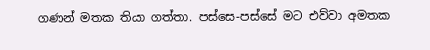ගණන් මතක තියා ගත්තා. පස්සෙ-පස්සේ මට එව්වා අමතක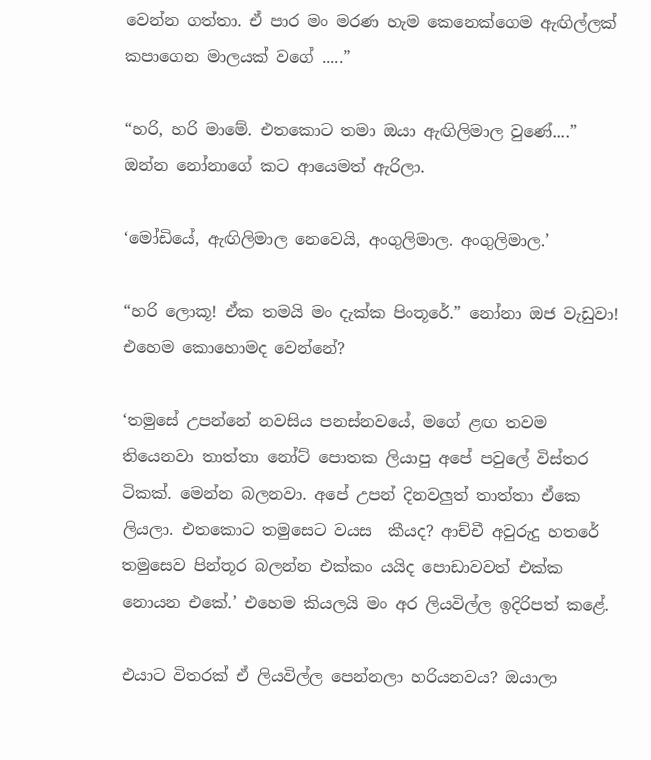වෙන්න ගත්තා. ඒ පාර මං මරණ හැම කෙනෙක්ගෙම ඇඟිල්ලක් කපාගෙන මාලයක් වගේ .....”

“හරි, හරි මාමේ. එතකොට තමා ඔයා ඇඟිලිමාල වුණේ....” ඔන්න නෝනාගේ කට ආයෙමත් ඇරිලා.

‘මෝඩියේ, ඇඟිලිමාල නෙවෙයි, අංගුලිමාල. අංගුලිමාල.’

“හරි ලොකූ! ඒක තමයි මං දැක්ක පිංතූරේ.” නෝනා ඔජ වැඩුවා! එහෙම කොහොමද වෙන්නේ?

‘තමුසේ උපන්නේ නවසිය පනස්නවයේ, මගේ ළඟ තවම තියෙනවා තාත්තා නෝට් පොතක ලියාපු අපේ පවුලේ විස්තර ටිකක්. මෙන්න බලනවා. අපේ උපන් දිනවලුත් තාත්තා ඒකෙ ලියලා. එතකොට තමුසෙට වයස  කීයද? ආච්චී අවුරුදු හතරේ තමුසෙව පින්තූර බලන්න එක්කං යයිද පොඩාවවත් එක්ක නොයන එකේ.’ එහෙම කියලයි මං අර ලියවිල්ල ඉදිරිපත් කළේ.

එයාට විතරක් ඒ ලියවිල්ල පෙන්නලා හරියනවය? ඔයාලා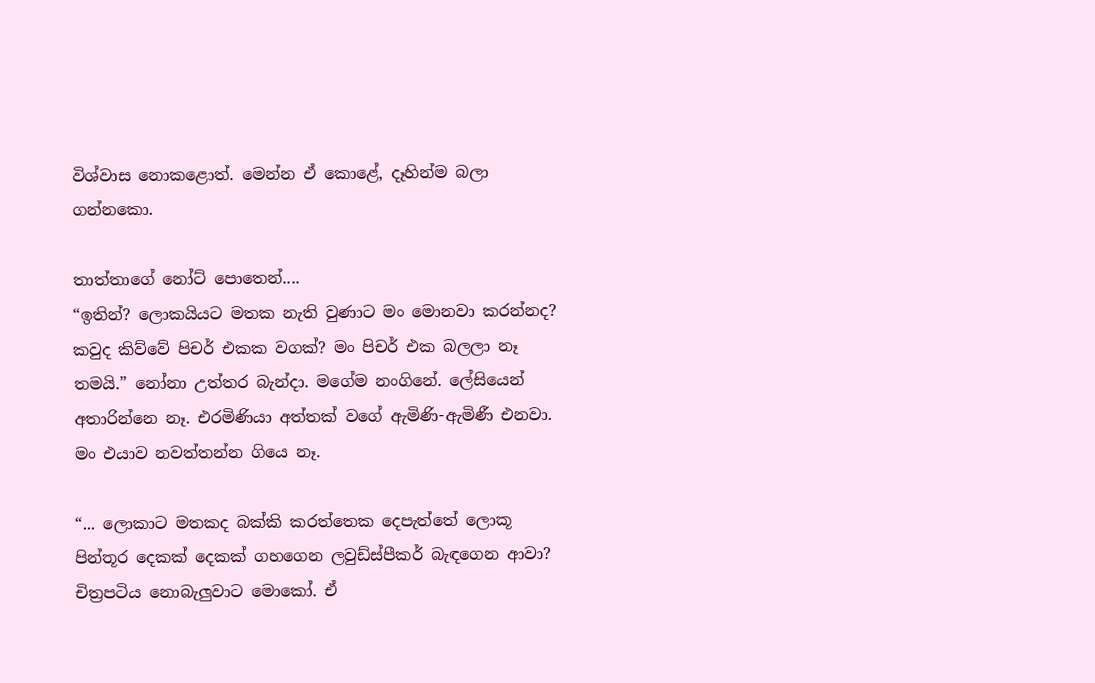විශ්වාස නොකළොත්. මෙන්න ඒ කොළේ, දෑහින්ම බලා ගන්නකො.

තාත්තාගේ නෝට් පොතෙන්....
“ඉතින්? ලොකයියට මතක නැති වුණාට මං මොනවා කරන්නද? කවුද කිව්වේ පිචර් එකක වගක්? මං පිචර් එක බලලා නෑ තමයි.” නෝනා උත්තර බැන්දා. මගේම නංගිනේ. ලේසියෙන් අතාරින්නෙ නෑ. එරමිණියා අත්තක් වගේ ඇමිණි-ඇමිණී එනවා. මං එයාව නවත්තන්න ගියෙ නෑ.

“... ලොකාට මතකද බක්කි කරත්තෙක දෙපැත්තේ ලොකූ පින්තූර දෙකක් දෙකක් ගහගෙන ලවුඩ්ස්පීකර් බැඳගෙන ආවා? චිත්‍රපටිය නොබැලුවාට මොකෝ. ඒ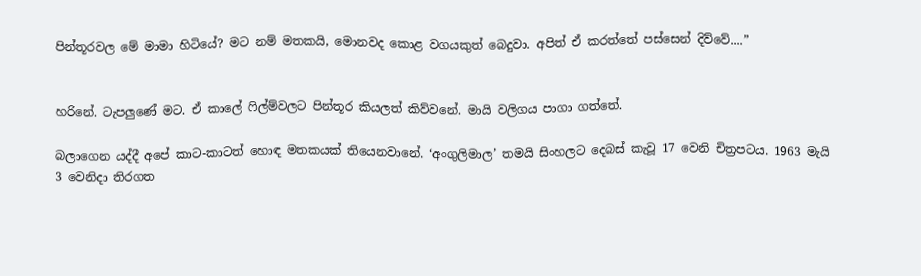පින්තූරවල මේ මාමා හිටියේ? මට නම් මතකයි, මොනවද කොළ වගයකුත් බෙදුවා. අපිත් ඒ කරත්තේ පස්සෙන් දිව්වේ....”


හරිනේ. ටැපලුණේ මට. ඒ කාලේ ෆිල්ම්වලට පින්තූර කියලත් කිව්වනේ. මායි වලිගය පාගා ගත්තේ.

බලාගෙන යද්දී අපේ කාට-කාටත් හොඳ මතකයක් තියෙනවානේ. ‘අංගුලිමාල’ තමයි සිංහලට දෙබස් කැවූ 17 වෙනි චිත්‍රපටය. 1963 මැයි 3 වෙනිදා තිරගත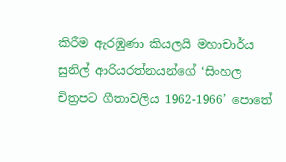කිරීම ඇරඹුණා කියලයි මහාචාර්ය සුනිල් ආරියරත්නයන්ගේ ‘සිංහල චිත්‍රපට ගීතාවලිය 1962-1966’ පොතේ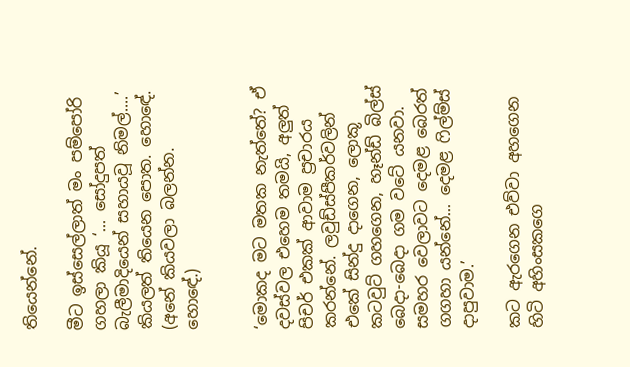තියෙන්නේ.

මීට ඉස්සෙල්ලාත් මං පම්පෝරි ගහලා කියූ ‘... සෝදුපත් බැලීමාදියෙන් සහායවූ නිමල්....’ කියලත් තියෙන පොත. හොඳේ. (අනේ කියවලා බලන්න. හොඳේ.)


‘මොකද මට මතක නැත්තේ? ඒ දවස්වල එහෙම තමයි, අලුත් පිචර් එකක් ආවාම ප්‍රචාරය කරන්නේ. ලවුඩ්ස්පීකර්වලින් එකේ සින්දු දාගෙන, ලොකූ කටවුට් ගහගෙන, හෑන්ඩ් බිල්ස් බෙදා-බෙදා ගම වටේ යනවා. සමහර වෙලාවට දෙමළ බෙරත් ගගහා යන්නේ... දෙමළ ෆිල්ම්ස් දාපුවාම.’

කට ඇරගෙන එව්වා අහගෙන හිටි අහිංසකගෙ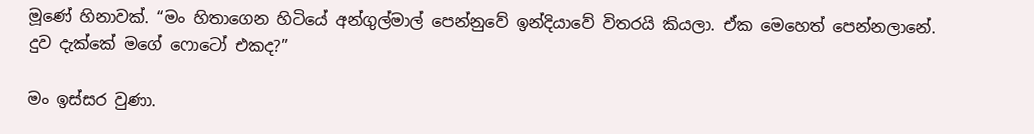මූණේ හිනාවක්. “මං හිතාගෙන හිටියේ අන්ගුල්මාල් පෙන්නුවේ ඉන්දියාවේ විතරයි කියලා. ඒක මෙහෙත් පෙන්නලානේ. දුව දැක්කේ මගේ ෆොටෝ එකද?”

මං ඉස්සර වුණා.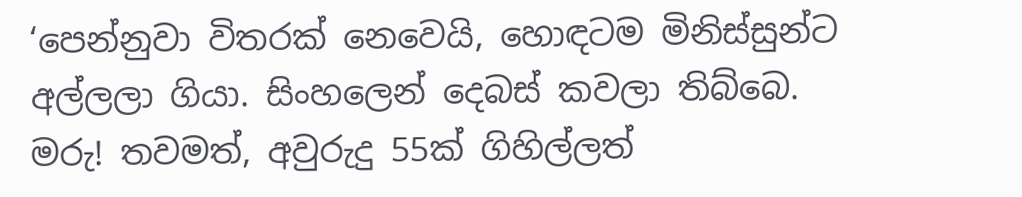‘පෙන්නුවා විතරක් නෙවෙයි, හොඳටම මිනිස්සුන්ට අල්ලලා ගියා. සිංහලෙන් දෙබස් කවලා තිබ්බෙ. මරු! තවමත්, අවුරුදු 55ක් ගිහිල්ලත්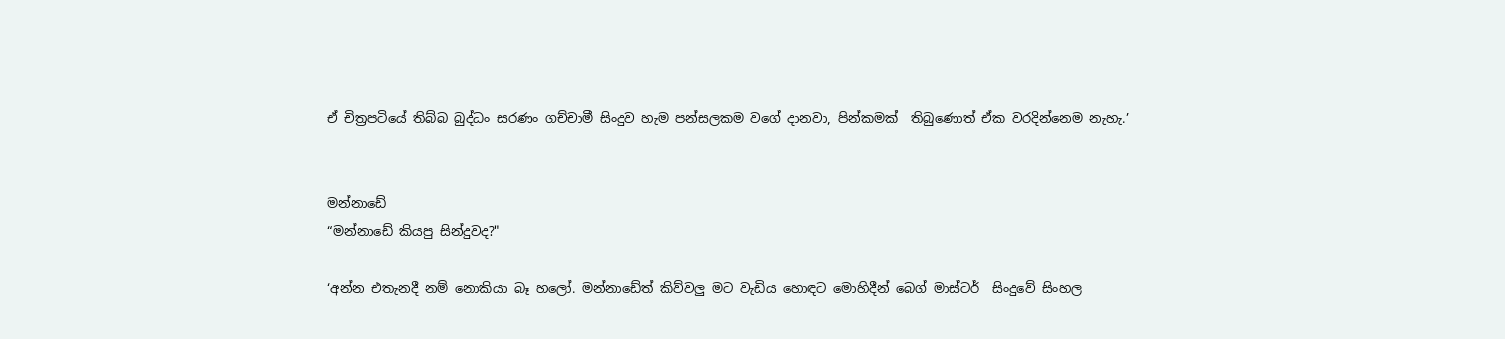ඒ චිත්‍රපටියේ තිබ්බ බුද්ධං සරණං ගච්චාමී සිංදුව හැම පන්සලකම වගේ දානවා, පින්කමක්  තිබුණොත් ඒක වරදින්නෙම නැහැ.’


මන්නාඩේ
“මන්නාඩේ කියපු සින්දුවද?"

‘අන්න එතැනදී නම් නොකියා බෑ හලෝ. මන්නාඩේත් කිව්වලු මට වැඩිය හොඳට මොහිදීන් බෙග් මාස්ටර්  සිංදුවේ සිංහල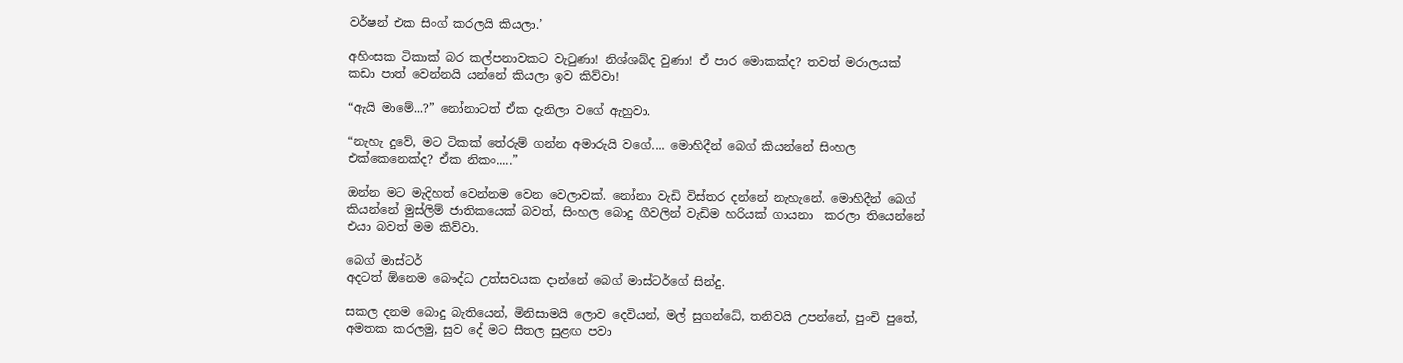වර්ෂන් එක සිංග් කරලයි කියලා.’

අහිංසක ටිකාක් බර කල්පනාවකට වැටුණා! නිශ්ශබ්ද වුණා! ඒ පාර මොකක්ද? තවත් මරාලයක් කඩා පාත් වෙන්නයි යන්නේ කියලා ඉව කිව්වා!

“ඇයි මාමේ...?” නෝනාටත් ඒක දැනිලා වගේ ඇහුවා.

“නැහැ දුවේ, මට ටිකක් තේරුම් ගන්න අමාරුයි වගේ.... මොහිදීන් බෙග් කියන්නේ සිංහල එක්කෙනෙක්ද? ඒක නිකං.....”

ඔන්න මට මැදිහත් වෙන්නම වෙන වෙලාවක්. නෝනා වැඩි විස්තර දන්නේ නැහැනේ. මොහිදීන් බෙග් කියන්නේ මුස්ලිම් ජාතිකයෙක් බවත්, සිංහල බොදු ගීවලින් වැඩිම හරියක් ගායනා  කරලා තියෙන්නේ එයා බවත් මම කිව්වා.

බෙග් මාස්ටර්
අදටත් ඕනෙම බෞද්ධ උත්සවයක දාන්නේ බෙග් මාස්ටර්ගේ සින්දු.

සකල දනම බොදු බැතියෙන්, මිනිසාමයි ලොව දෙවියන්, මල් සුගන්ධේ, තනිවයි උපන්නේ, පුංචි පුතේ, අමතක කරලමු, සුව දේ මට සීතල සුළඟ පවා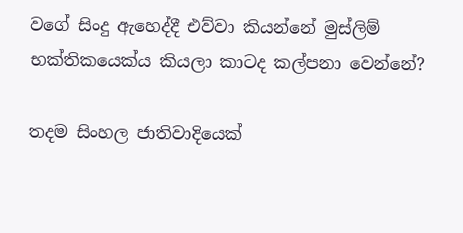වගේ සිංදු ඇහෙද්දී එව්වා කියන්නේ මුස්ලිම් භක්තිකයෙක්ය කියලා කාටද කල්පනා වෙන්නේ?

තදම සිංහල ජාතිවාදියෙක්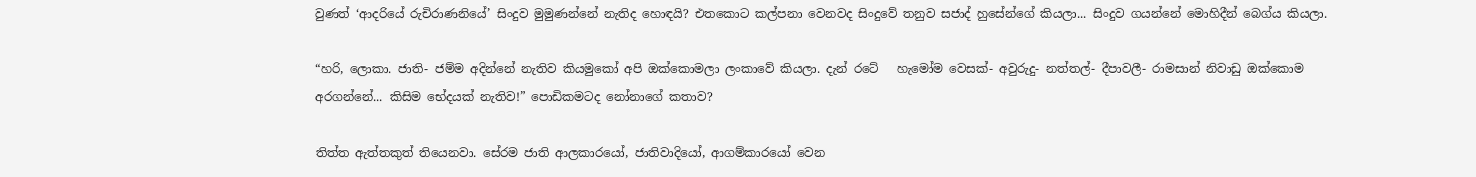වුණත් ‘ආදරියේ රුචිරාණනියේ’ සිංදුව මුමුණන්නේ නැතිද හොඳයි? එතකොට කල්පනා වෙනවද සිංදුවේ තනුව සජාද් හුසේන්ගේ කියලා... සිංදුව ගයන්නේ මොහිදීන් බෙග්ය කියලා.

“හරි, ලොකා. ජාති- ජම්ම අදින්නේ නැතිව කියමුකෝ අපි ඔක්කොමලා ලංකාවේ කියලා. දැන් රටේ   හැමෝම වෙසක්- අවුරුදු- නත්තල්- දීපාවලී- රාමසාන් නිවාඩු ඔක්කොම අරගන්නේ... කිසිම භේදයක් නැතිව!” පොඩිකමටද නෝනාගේ කතාව?

තිත්ත ඇත්තකුත් තියෙනවා. සේරම ජාති ආලකාරයෝ, ජාතිවාදියෝ, ආගම්කාරයෝ වෙන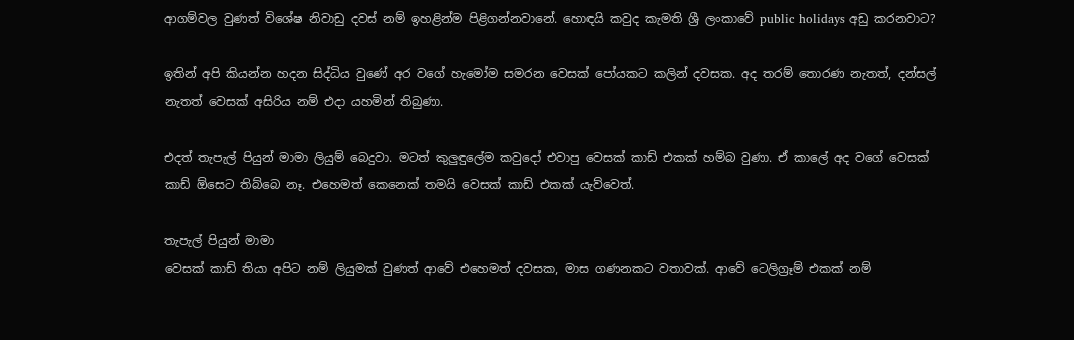ආගම්වල වුණත් විශේෂ නිවාඩු දවස් නම් ඉහළින්ම පිළිගන්නවානේ. හොඳයි කවුද කැමති ශ්‍රී ලංකාවේ public holidays අඩු කරනවාට?

ඉතින් අපි කියන්න හදන සිද්ධිය වුණේ අර වගේ හැමෝම සමරන වෙසක් පෝයකට කලින් දවසක. අද තරම් තොරණ නැතත්, දන්සල් නැතත් වෙසක් අසිරිය නම් එදා යහමින් තිබුණා.

එදත් තැපැල් පියුන් මාමා ලියුම් බෙදුවා. මටත් කුලුඳුලේම කවුදෝ එවාපු වෙසක් කාඩ් එකක් හම්බ වුණා. ඒ කාලේ අද වගේ වෙසක් කාඩ් ඕසෙට තිබ්බෙ නෑ. එහෙමත් කෙනෙක් තමයි වෙසක් කාඩ් එකක් යැව්වෙත්.

තැපැල් පියුන් මාමා
වෙසක් කාඩ් තියා අපිට නම් ලියුමක් වුණත් ආවේ එහෙමත් දවසක, මාස ගණනකට වතාවක්. ආවේ ටෙලිග්‍රෑම් එකක් නම්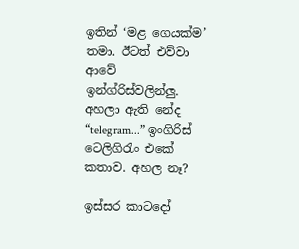ඉතින් ‘මළ ගෙයක්ම’ තමා. ඊටත් එව්වා ආවේ ඉන්ග්රිස්වලින්ලු. අහලා ඇති නේද “telegram...” ඉංගිරිස් ටෙලිගිරැං එකේ කතාව. අහල නෑ?

ඉස්සර කාටදෝ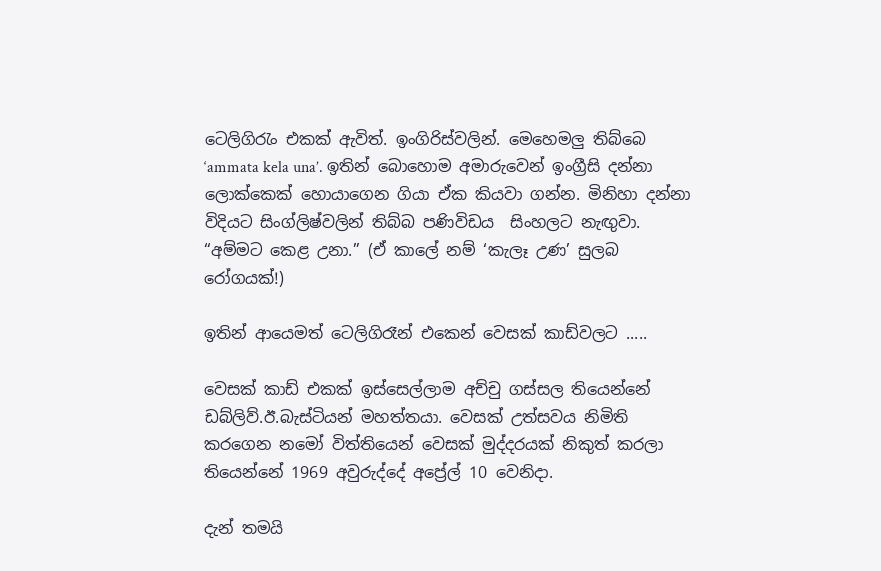ටෙලිගිරැං එකක් ඇවිත්. ඉංගිරිස්වලින්. මෙහෙමලු තිබ්බෙ ‘ammata kela una’. ඉතින් බොහොම අමාරුවෙන් ඉංග්‍රීසි දන්නා ලොක්කෙක් හොයාගෙන ගියා ඒක කියවා ගන්න. මිනිහා දන්නා විදියට සිංග්ලිෂ්වලින් තිබ්බ පණිවිඩය  සිංහලට නැඟුවා. “අම්මට කෙළ උනා.” (ඒ කාලේ නම් ‘කැලෑ උණ’ සුලබ රෝගයක්!)

ඉතින් ආයෙමත් ටෙලිගිරෑන් එකෙන් වෙසක් කාඩ්වලට .....

වෙසක් කාඩ් එකක් ඉස්සෙල්ලාම අච්චු ගස්සල තියෙන්නේ ඩබ්ලිව්.ඊ.බැස්ටියන් මහත්තයා. වෙසක් උත්සවය නිමිති කරගෙන නමෝ විත්තියෙන් වෙසක් මුද්දරයක් නිකුත් කරලා තියෙන්නේ 1969 අවුරුද්දේ අප්‍රේල් 10 වෙනිදා.

දැන් තමයි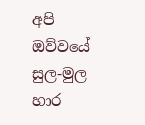අපි ඔව්වයේ සුල-මුල හාර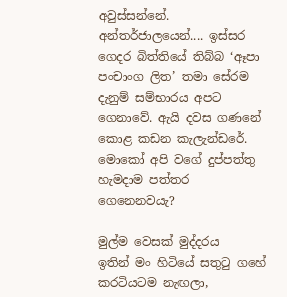අවුස්සන්නේ. අන්තර්ජාලයෙන්.... ඉස්සර ගෙදර බිත්තියේ තිබ්බ ‘ඈපා පංචාංග ලිත’ තමා සේරම දැනුම් සම්භාරය අපට ගෙනාවේ. ඇයි දවස ගණනේ කොළ කඩන කැලැන්ඩරේ. මොකෝ අපි වගේ දුප්පත්තු හැමදාම පත්තර ගෙනෙනවයැ?

මුල්ම වෙසක් මුද්දරය
ඉතින් මං හිටියේ සතුටු ගහේ කරටියටම නැඟලා,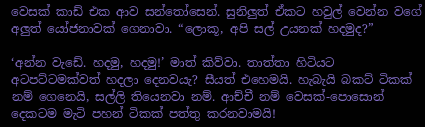වෙසක් කාඩ් එක ආව සන්තෝසෙන්. සුනිලුත් ඒකට හවුල් වෙන්න වගේ අලුත් යෝජනාවක් ගෙනාවා. “ලොකූ, අපි සල් උයනක් හදමුද?”

‘අන්න වැඩේ. හදමු, හදමු!’ මාත් කිව්වා. තාත්තා හිටියට අටපට්ටමක්වත් හදලා දෙනවයැ? සීයත් එහෙමයි. හැබැයි බකට් ටිකක් නම් ගෙනෙයි, සල්ලි තියෙනවා නම්. ආච්චී නම් වෙසක්-පොසොන් දෙකටම මැටි පහන් ටිකක් පත්තු කරනවාමයි!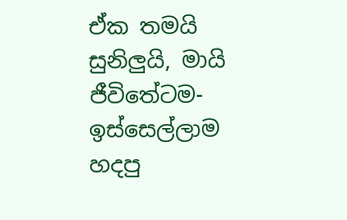ඒක තමයි සුනිලුයි, මායි  ජීවිතේටම- ඉස්සෙල්ලාම හදපු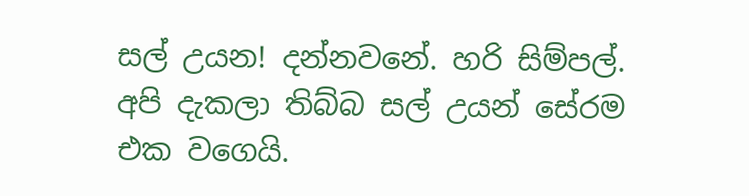සල් උයන! දන්නවනේ. හරි සිම්පල්. අපි දැකලා තිබ්බ සල් උයන් සේරම එක වගෙයි.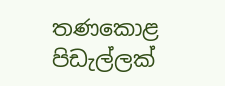තණකොළ පිඩැල්ලක්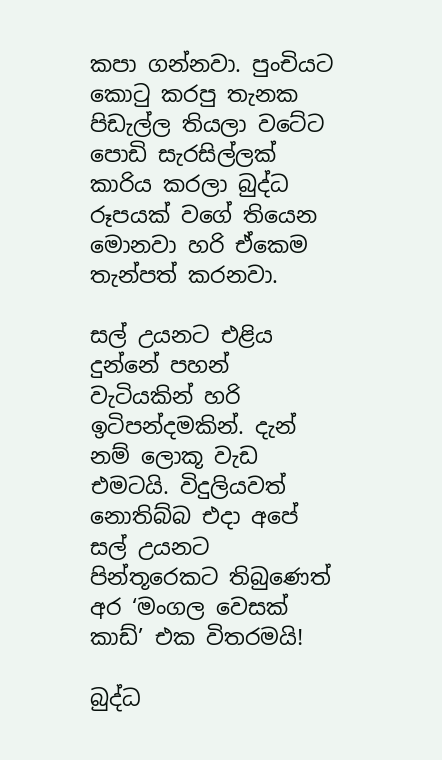කපා ගන්නවා. පුංචියට කොටු කරපු තැනක පිඩැල්ල තියලා වටේට පොඩි සැරසිල්ලක් කාරිය කරලා බුද්ධ රූපයක් වගේ තියෙන මොනවා හරි ඒකෙම තැන්පත් කරනවා.

සල් උයනට එළිය දුන්නේ පහන් වැටියකින් හරි ඉටිපන්දමකින්. දැන් නම් ලොකූ වැඩ එමටයි. විදුලියවත් නොතිබ්බ එදා අපේ සල් උයනට පින්තූරෙකට තිබුණෙත් අර ‘මංගල වෙසක් කාඩ්’ එක විතරමයි!

බුද්ධ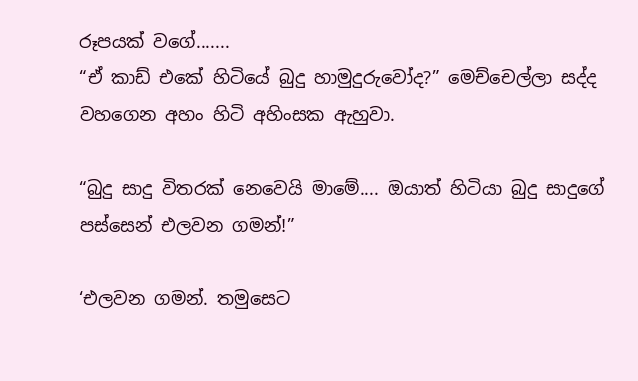රූපයක් වගේ.......
“ඒ කාඩ් එකේ හිටියේ බුදු හාමුදුරුවෝද?” මෙච්චෙල්ලා සද්ද වහගෙන අහං හිටි අහිංසක ඇහුවා.

“බුදු සාදු විතරක් නෙවෙයි මාමේ.... ඔයාත් හිටියා බුදු සාදුගේ පස්සෙන් එලවන ගමන්!”

‘එලවන ගමන්. තමුසෙට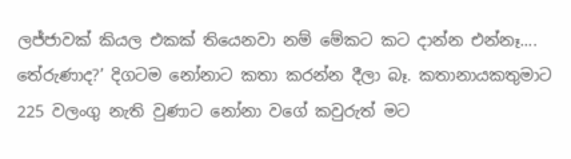ලජ්ජාවක් කියල එකක් තියෙනවා නම් මේකට කට දාන්න එන්නෑ.... තේරුණාද?’ දිගටම නෝනාට කතා කරන්න දීලා බෑ. කතානායකතුමාට 225 වලංගු නැති වුණාට නෝනා වගේ කවුරුත් මට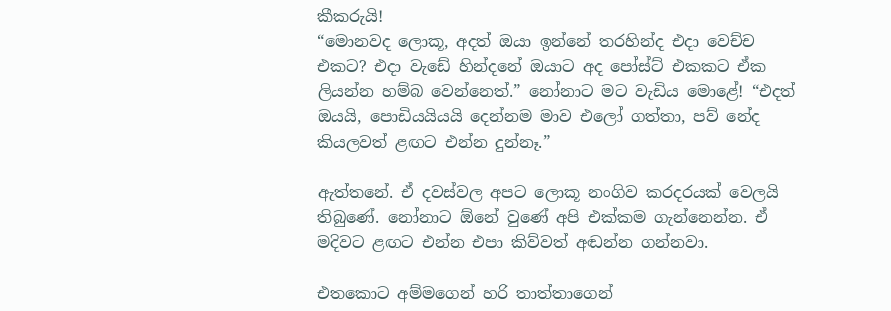කීකරුයි!
“මොනවද ලොකූ, අදත් ඔයා ඉන්නේ තරහින්ද එදා වෙච්ච එකට? එදා වැඩේ හින්දනේ ඔයාට අද පෝස්ට් එකකට ඒක ලියන්න හම්බ වෙන්නෙත්.” නෝනාට මට වැඩිය මොළේ! “එදත් ඔයයි, පොඩියයියයි දෙන්නම මාව එලෝ ගත්තා, පව් නේද කියලවත් ළඟට එන්න දුන්නෑ.”

ඇත්තනේ. ඒ දවස්වල අපට ලොකූ නංගිව කරදරයක් වෙලයි තිබුණේ. නෝනාට ඕනේ වුණේ අපි එක්කම ගැන්නෙන්න. ඒ මදිවට ළඟට එන්න එපා කිව්වත් අඬන්න ගන්නවා.

එතකොට අම්මගෙන් හරි තාත්තාගෙන්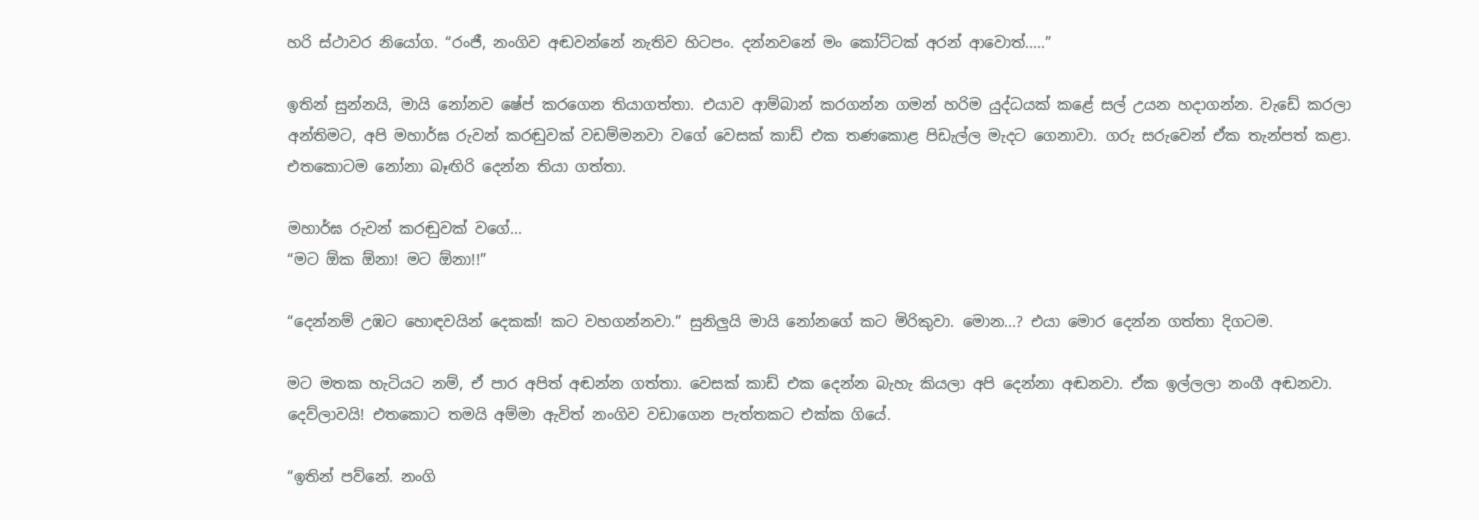හරි ස්ථාවර නියෝග. “රංජී, නංගිව අඬවන්නේ නැතිව හිටපං. දන්නවනේ මං කෝට්ටක් අරන් ආවොත්.....”

ඉතින් සුන්නයි, මායි නෝනව ෂේප් කරගෙන තියාගත්තා. එයාව ආම්බාන් කරගන්න ගමන් හරිම යුද්ධයක් කළේ සල් උයන හදාගන්න. වැඩේ කරලා අන්තිමට, අපි මහාර්ඝ රුවන් කරඬුවක් වඩම්මනවා වගේ වෙසක් කාඩ් එක තණකොළ පිඩැල්ල මැදට ගෙනාවා. ගරු සරුවෙන් ඒක තැන්පත් කළා. එතකොටම නෝනා බෑඟිරි දෙන්න තියා ගත්තා.

මහාර්ඝ රුවන් කරඬුවක් වගේ...
“මට ඕක ඕනා! මට ඕනා!!”

“දෙන්නම් උඹට හොඳවයින් දෙකක්! කට වහගන්නවා.” සුනිලුයි මායි නෝනගේ කට මිරිකුවා. මොන...? එයා මොර දෙන්න ගත්තා දිගටම.

මට මතක හැටියට නම්, ඒ පාර අපිත් අඬන්න ගත්තා. වෙසක් කාඩ් එක දෙන්න බැහැ කියලා අපි දෙන්නා අඬනවා. ඒක ඉල්ලලා නංගී අඬනවා. දෙව්ලාවයි! එතකොට තමයි අම්මා ඇවිත් නංගිව වඩාගෙන පැත්තකට එක්ක ගියේ.

“ඉතින් පව්නේ. නංගි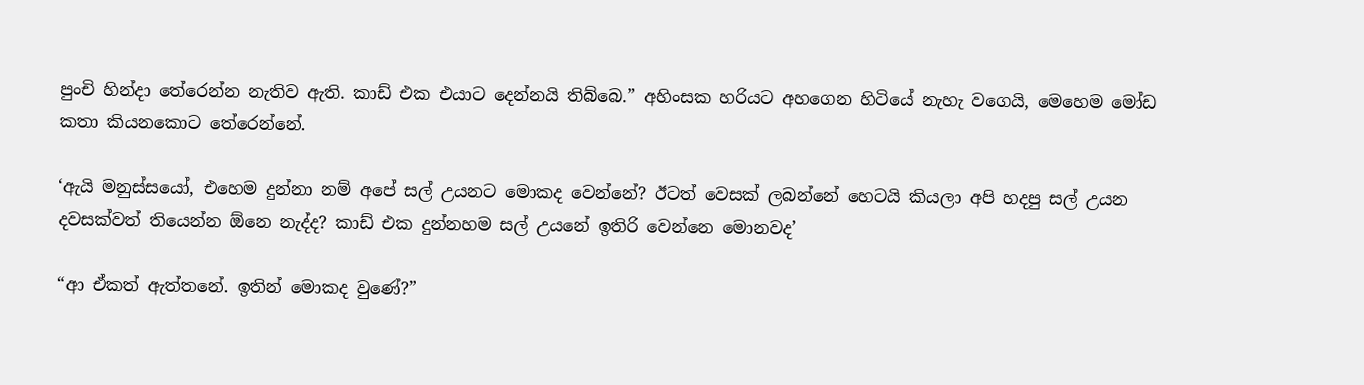පුංචි හින්දා තේරෙන්න නැතිව ඇති. කාඩ් එක එයාට දෙන්නයි තිබ්බෙ.” අහිංසක හරියට අහගෙන හිටියේ නැහැ වගෙයි, මෙහෙම මෝඩ කතා කියනකොට තේරෙන්නේ.

‘ඇයි මනුස්සයෝ, එහෙම දුන්නා නම් අපේ සල් උයනට මොකද වෙන්නේ? ඊටත් වෙසක් ලබන්නේ හෙටයි කියලා අපි හදපු සල් උයන දවසක්වත් තියෙන්න ඕනෙ නැද්ද? කාඩ් එක දුන්නහම සල් උයනේ ඉතිරි වෙන්නෙ මොනවද’

“ආ ඒකත් ඇත්තනේ. ඉතින් මොකද වුණේ?”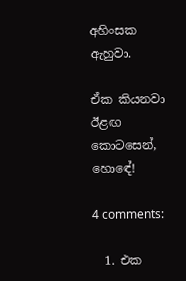අහිංසක ඇහුවා.

ඒක කියනවා ඊළඟ කොටසෙන්, හොඳේ!

4 comments:

  1. එක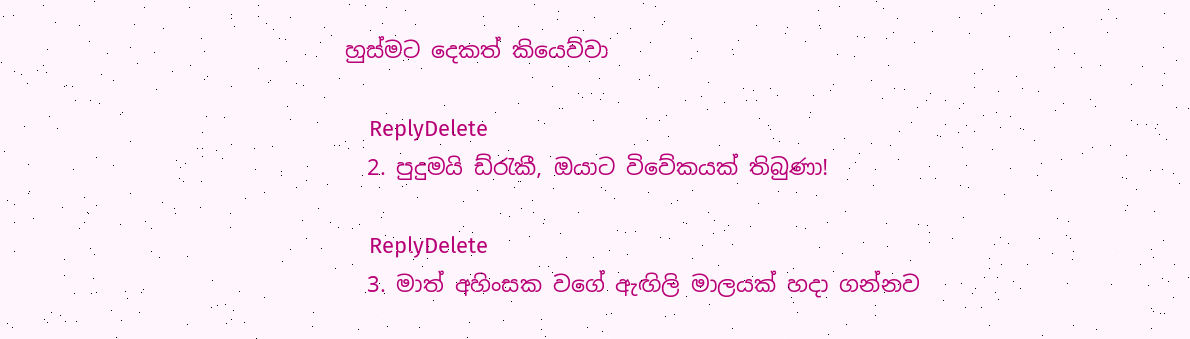හුස්මට දෙකත් කියෙව්වා

    ReplyDelete
  2. පුදුමයි ඩ්රැකී, ඔයාට විවේකයක් තිබුණා!

    ReplyDelete
  3. මාත් අහිංසක වගේ ඇඟිලි මාලයක් හදා ගන්නව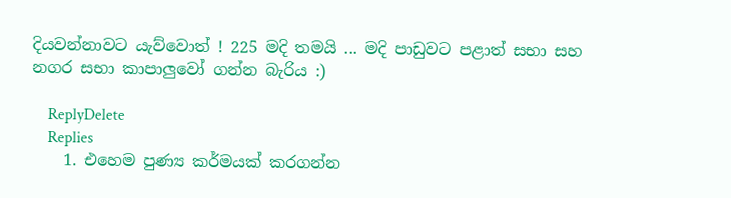දියවන්නාවට යැව්වොත් ! 225 මදි තමයි ... මදි පාඩුවට පළාත් සභා සහ නගර සභා කාපාලුවෝ ගන්න බැරිය :)

    ReplyDelete
    Replies
    1. එහෙම පුණ්‍ය කර්මයක් කරගන්න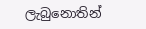ලැබුනොතින්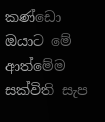කණ්ඩො ඔයාට මේ ආත්මේම සක්විති සැප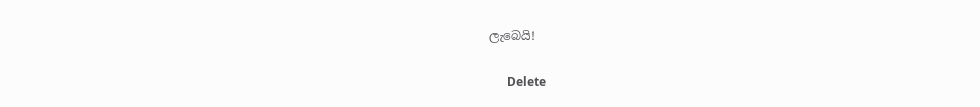ලැබෙයි!

      Delete